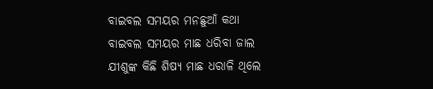ବାଇବଲ ସମୟର ମନଛୁଆଁ କଥା
ବାଇବଲ ସମୟର ମାଛ ଧରିବା ଜାଲ
ଯୀଶୁଙ୍କ କିଛି ଶିଷ୍ୟ ମାଛ ଧରାଳି ଥିଲେ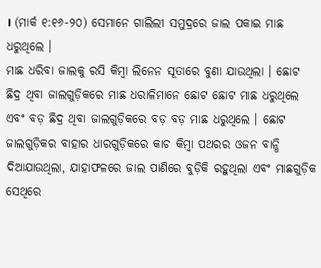। (ମାର୍କ ୧:୧୬-୨୦) ସେମାନେ ଗାଲିଲୀ ସମୁଦ୍ରରେ ଜାଲ ପକାଇ ମାଛ ଧରୁଥିଲେ ।
ମାଛ ଧରିବା ଜାଲକୁ ରସି କିମ୍ବା ଲିନେନ ସୂତାରେ ବୁଣା ଯାଉଥିଲା । ଛୋଟ ଛିଦ୍ର ଥିବା ଜାଲଗୁଡ଼ିକରେ ମାଛ ଧରାଳିମାନେ ଛୋଟ ଛୋଟ ମାଛ ଧରୁଥିଲେ ଏବଂ ବଡ଼ ଛିଦ୍ର ଥିବା ଜାଲଗୁଡ଼ିକରେ ବଡ଼ ବଡ଼ ମାଛ ଧରୁଥିଲେ । ଛୋଟ ଜାଲଗୁଡ଼ିକର ବାହାର ଧାରଗୁଡ଼ିକରେ କାଚ କିମ୍ବା ପଥରର ଓଜନ ବାନ୍ଧି ଦିଆଯାଉଥିଲା, ଯାହାଫଳରେ ଜାଲ ପାଣିରେ ବୁଡ଼ିକି ରହୁଥିଲା ଏବଂ ମାଛଗୁଡ଼ିକ ସେଥିରେ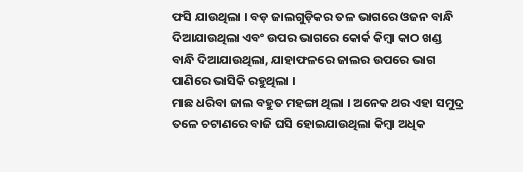ଫସି ଯାଉଥିଲା । ବଡ଼ ଜାଲଗୁଡ଼ିକର ତଳ ଭାଗରେ ଓଜନ ବାନ୍ଧି ଦିଆଯାଉଥିଲା ଏବଂ ଉପର ଭାଗରେ କୋର୍କ କିମ୍ବା କାଠ ଖଣ୍ଡ ବାନ୍ଧି ଦିଆଯାଉଥିଲା, ଯାହାଫଳରେ ଜାଲର ଉପରେ ଭାଗ ପାଣିରେ ଭାସିକି ରହୁଥିଲା ।
ମାଛ ଧରିବା ଜାଲ ବହୁତ ମହଙ୍ଗା ଥିଲା । ଅନେକ ଥର ଏହା ସମୁଦ୍ର ତଳେ ଚଟାଣରେ ବାଜି ଘସି ହୋଇଯାଉଥିଲା କିମ୍ବା ଅଧିକ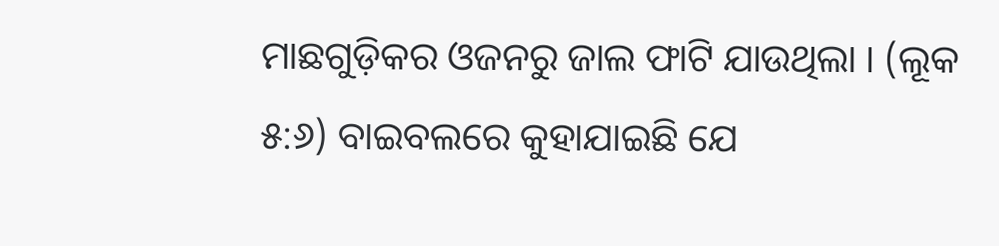ମାଛଗୁଡ଼ିକର ଓଜନରୁ ଜାଲ ଫାଟି ଯାଉଥିଲା । (ଲୂକ ୫:୬) ବାଇବଲରେ କୁହାଯାଇଛି ଯେ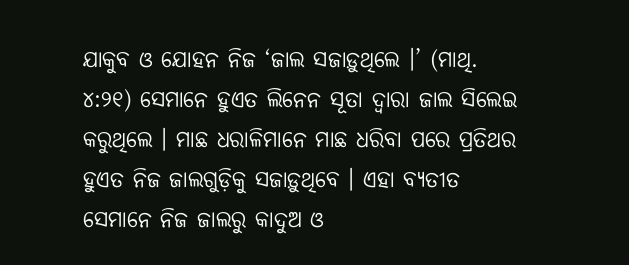ଯାକୁବ ଓ ଯୋହନ ନିଜ ‘ଜାଲ ସଜାଡ଼ୁଥିଲେ ।’ (ମାଥି. ୪:୨୧) ସେମାନେ ହୁଏତ ଲିନେନ ସୂତା ଦ୍ୱାରା ଜାଲ ସିଲେଇ କରୁଥିଲେ । ମାଛ ଧରାଳିମାନେ ମାଛ ଧରିବା ପରେ ପ୍ରତିଥର ହୁଏତ ନିଜ ଜାଲଗୁଡ଼ିକୁ ସଜାଡ଼ୁଥିବେ । ଏହା ବ୍ୟତୀତ ସେମାନେ ନିଜ ଜାଲରୁ କାଦୁଅ ଓ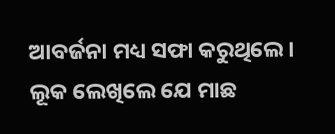ଆବର୍ଜନା ମଧ୍ୟ ସଫା କରୁଥିଲେ । ଲୂକ ଲେଖିଲେ ଯେ ମାଛ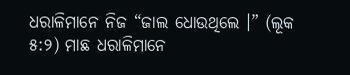ଧରାଳିମାନେ ନିଜ “ଜାଲ ଧୋଉଥିଲେ ।” (ଲୂକ ୫:୨) ମାଛ ଧରାଳିମାନେ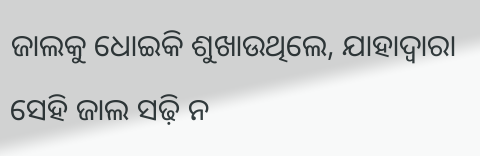ଜାଲକୁ ଧୋଇକି ଶୁଖାଉଥିଲେ, ଯାହାଦ୍ୱାରା ସେହି ଜାଲ ସଢ଼ି ନ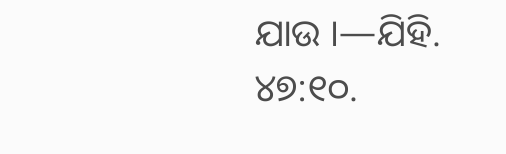ଯାଉ ।—ଯିହି. ୪୭:୧୦.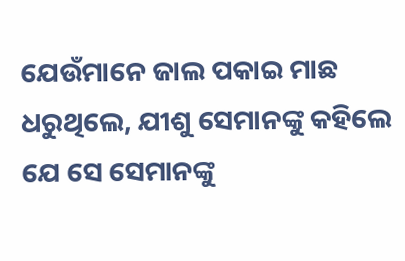ଯେଉଁମାନେ ଜାଲ ପକାଇ ମାଛ ଧରୁଥିଲେ, ଯୀଶୁ ସେମାନଙ୍କୁ କହିଲେ ଯେ ସେ ସେମାନଙ୍କୁ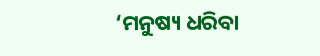‘ମନୁଷ୍ୟ ଧରିବା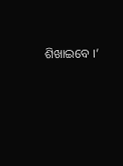ଶିଖାଇବେ ।’